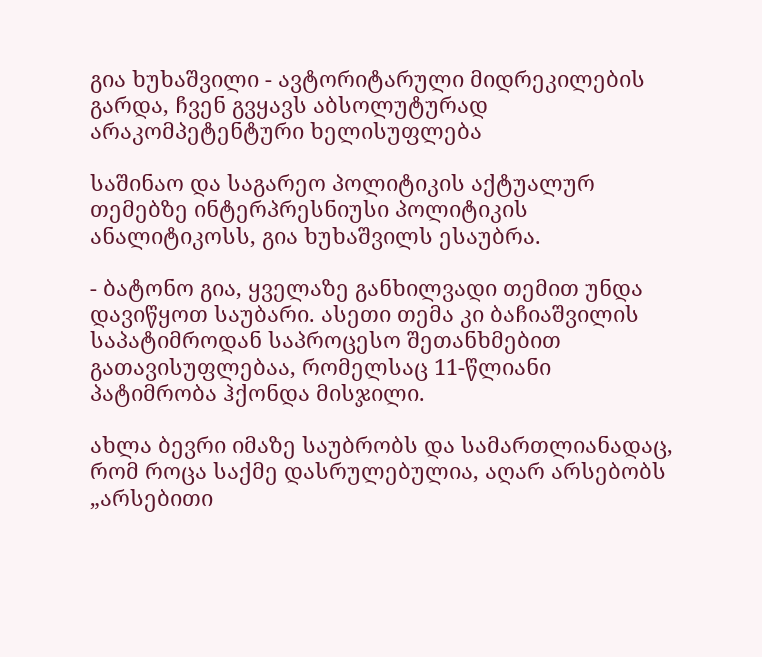გია ხუხაშვილი - ავტორიტარული მიდრეკილების გარდა, ჩვენ გვყავს აბსოლუტურად არაკომპეტენტური ხელისუფლება

საშინაო და საგარეო პოლიტიკის აქტუალურ თემებზე ინტერპრესნიუსი პოლიტიკის ანალიტიკოსს, გია ხუხაშვილს ესაუბრა.

- ბატონო გია, ყველაზე განხილვადი თემით უნდა დავიწყოთ საუბარი. ასეთი თემა კი ბაჩიაშვილის საპატიმროდან საპროცესო შეთანხმებით გათავისუფლებაა, რომელსაც 11-წლიანი პატიმრობა ჰქონდა მისჯილი.

ახლა ბევრი იმაზე საუბრობს და სამართლიანადაც, რომ როცა საქმე დასრულებულია, აღარ არსებობს „არსებითი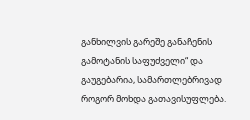განხილვის გარეშე განაჩენის გამოტანის საფუძველი“ და გაუგებარია, სამართლებრივად როგორ მოხდა გათავისუფლება.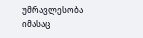უმრავლესობა იმასაც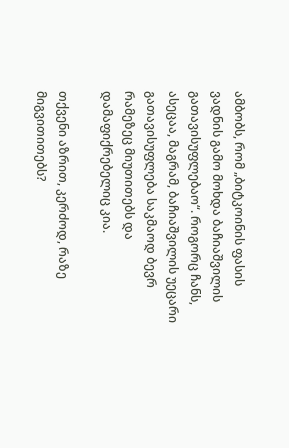ამბობს, რომ „ბიტკოინის ფასის ვადნის გამო მოხდა ბაჩიაშვილის გათავისუფლებაო“. როგორც ჩანს, ასეცაა, მაგრამ, ბაჩიაშვილის უეცარი გათავისუფლება საკმაოდ ბევრ რამეზეც მიუთითებს და დამაფიქრებელიც კია.

თქვენი აზრით, კერძოდ, რაზე მიგვითითებს?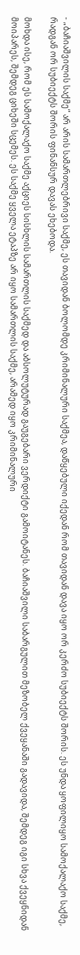- „ბაჩიაშვილის საქმე“ არ არის სამართლებრივი საქმე, ეს თავიდან ბოლომდე კრიმინალური საქმეა, დაწყებული იქედან რომ თავიდან დავა იყო ორ კერძო სუბიექტს შორის. ეს უნდა ყოფილიყო სამოქალაქო საქმე, რადგან ორ სუბიექტს შორის ფინანსურ დავას ეხებოდა.

მოხდა ისე, რომ ეს სამოქალაქო საქმე აქციეს სისხლის სამართლის საქმედ და აბსოლუტურად გაუგებარი ვერდიქტი გამოიტანეს. ბაჩიაშვილი საბარგულით მეზობელ ქვეყანაში გადავიდა, შემდეგ იგი სხვა ქვეყნიდან მოიპარეს, შემდეგ ციხეში სცემეს. ეს საქმე ყველა ეტაპზე არ იყო სამართლის საქმე, არამედ იყო კრიმინალური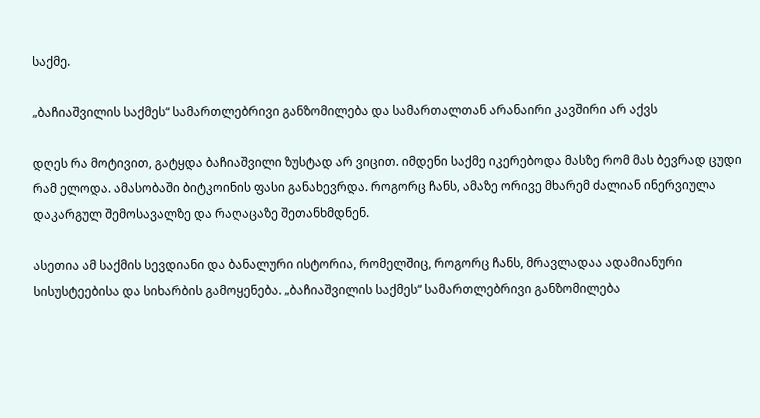საქმე.

„ბაჩიაშვილის საქმეს“ სამართლებრივი განზომილება და სამართალთან არანაირი კავშირი არ აქვს

დღეს რა მოტივით, გატყდა ბაჩიაშვილი ზუსტად არ ვიცით. იმდენი საქმე იკერებოდა მასზე რომ მას ბევრად ცუდი რამ ელოდა. ამასობაში ბიტკოინის ფასი განახევრდა. როგორც ჩანს, ამაზე ორივე მხარემ ძალიან ინერვიულა დაკარგულ შემოსავალზე და რაღაცაზე შეთანხმდნენ.

ასეთია ამ საქმის სევდიანი და ბანალური ისტორია, რომელშიც, როგორც ჩანს, მრავლადაა ადამიანური სისუსტეებისა და სიხარბის გამოყენება. „ბაჩიაშვილის საქმეს“ სამართლებრივი განზომილება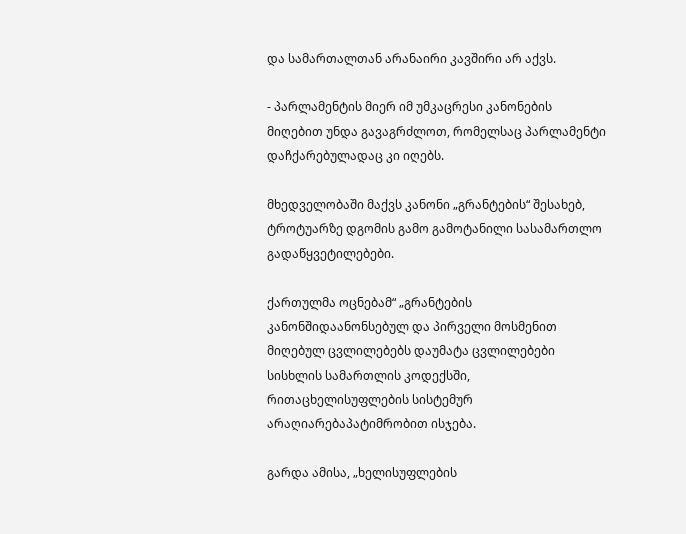და სამართალთან არანაირი კავშირი არ აქვს.

- პარლამენტის მიერ იმ უმკაცრესი კანონების მიღებით უნდა გავაგრძლოთ, რომელსაც პარლამენტი დაჩქარებულადაც კი იღებს.

მხედველობაში მაქვს კანონი „გრანტების“ შესახებ, ტროტუარზე დგომის გამო გამოტანილი სასამართლო გადაწყვეტილებები.

ქართულმა ოცნებამ“ „გრანტების კანონშიდაანონსებულ და პირველი მოსმენით მიღებულ ცვლილებებს დაუმატა ცვლილებები სისხლის სამართლის კოდექსში, რითაცხელისუფლების სისტემურ არაღიარებაპატიმრობით ისჯება.

გარდა ამისა, „ხელისუფლების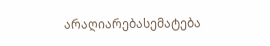არაღიარებასემატება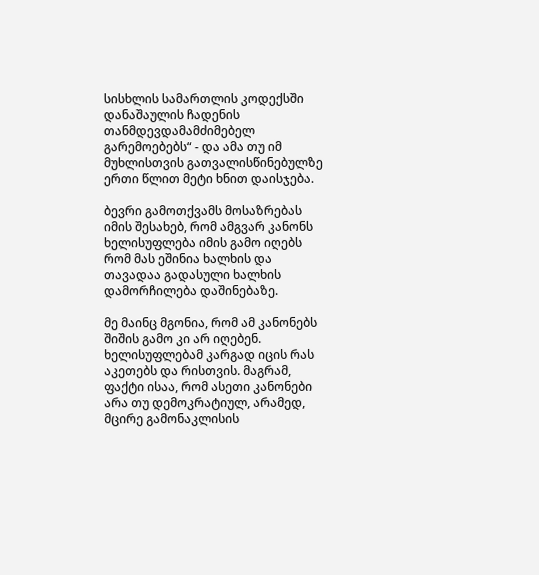სისხლის სამართლის კოდექსში დანაშაულის ჩადენის თანმდევდამამძიმებელ გარემოებებს“ - და ამა თუ იმ მუხლისთვის გათვალისწინებულზე ერთი წლით მეტი ხნით დაისჯება.

ბევრი გამოთქვამს მოსაზრებას იმის შესახებ, რომ ამგვარ კანონს ხელისუფლება იმის გამო იღებს რომ მას ეშინია ხალხის და თავადაა გადასული ხალხის დამორჩილება დაშინებაზე.

მე მაინც მგონია, რომ ამ კანონებს შიშის გამო კი არ იღებენ. ხელისუფლებამ კარგად იცის რას აკეთებს და რისთვის. მაგრამ, ფაქტი ისაა, რომ ასეთი კანონები არა თუ დემოკრატიულ, არამედ, მცირე გამონაკლისის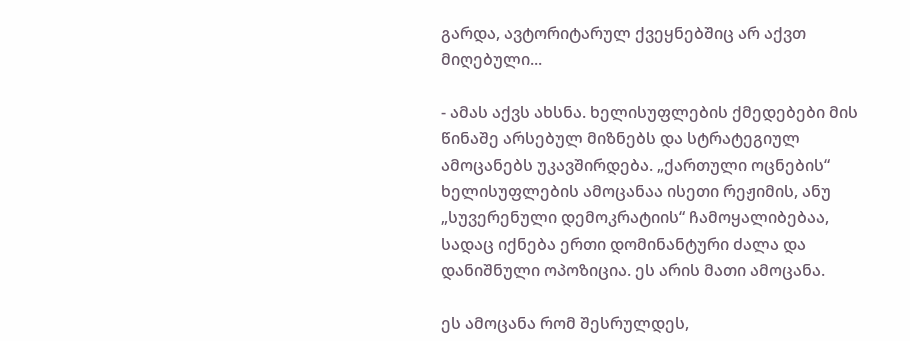გარდა, ავტორიტარულ ქვეყნებშიც არ აქვთ მიღებული...

- ამას აქვს ახსნა. ხელისუფლების ქმედებები მის წინაშე არსებულ მიზნებს და სტრატეგიულ ამოცანებს უკავშირდება. „ქართული ოცნების“ ხელისუფლების ამოცანაა ისეთი რეჟიმის, ანუ „სუვერენული დემოკრატიის“ ჩამოყალიბებაა, სადაც იქნება ერთი დომინანტური ძალა და დანიშნული ოპოზიცია. ეს არის მათი ამოცანა.

ეს ამოცანა რომ შესრულდეს,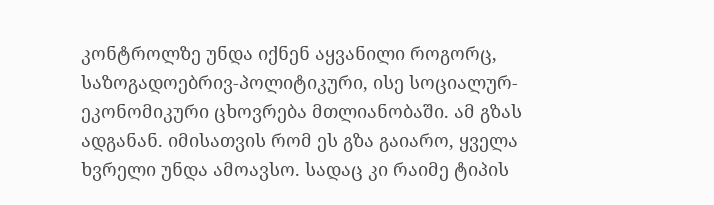კონტროლზე უნდა იქნენ აყვანილი როგორც, საზოგადოებრივ-პოლიტიკური, ისე სოციალურ-ეკონომიკური ცხოვრება მთლიანობაში. ამ გზას ადგანან. იმისათვის რომ ეს გზა გაიარო, ყველა ხვრელი უნდა ამოავსო. სადაც კი რაიმე ტიპის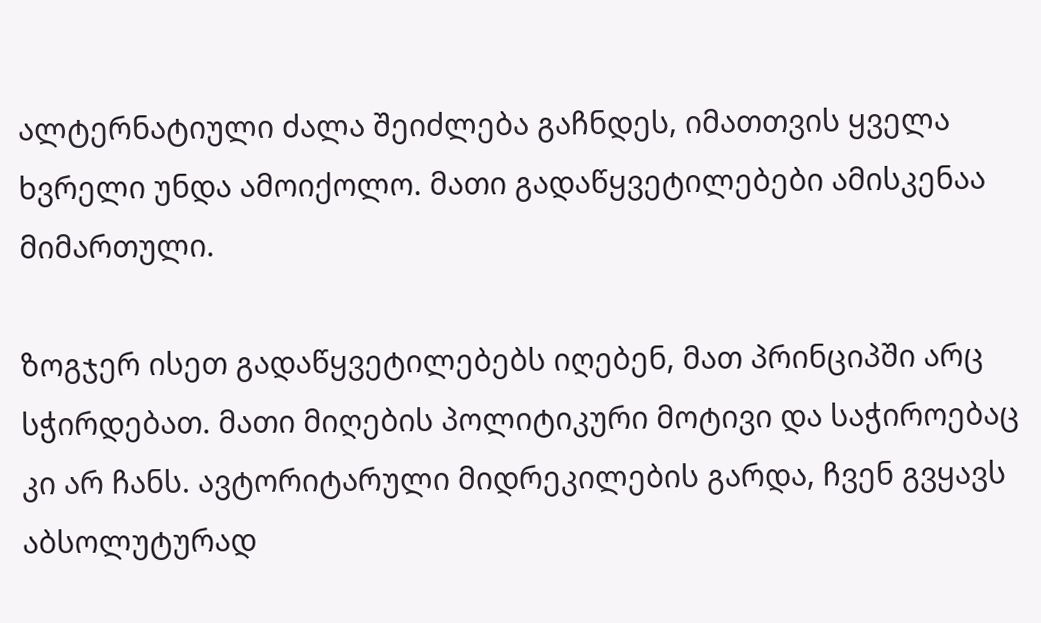ალტერნატიული ძალა შეიძლება გაჩნდეს, იმათთვის ყველა ხვრელი უნდა ამოიქოლო. მათი გადაწყვეტილებები ამისკენაა მიმართული.

ზოგჯერ ისეთ გადაწყვეტილებებს იღებენ, მათ პრინციპში არც სჭირდებათ. მათი მიღების პოლიტიკური მოტივი და საჭიროებაც კი არ ჩანს. ავტორიტარული მიდრეკილების გარდა, ჩვენ გვყავს აბსოლუტურად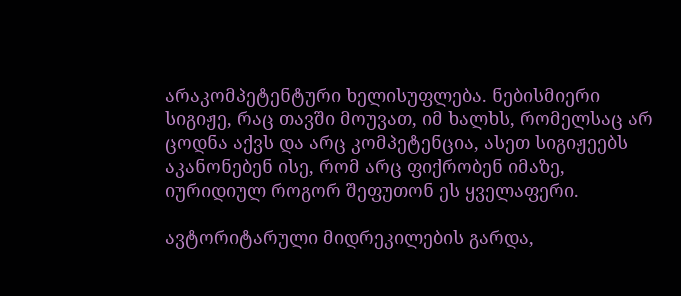არაკომპეტენტური ხელისუფლება. ნებისმიერი სიგიჟე, რაც თავში მოუვათ, იმ ხალხს, რომელსაც არ ცოდნა აქვს და არც კომპეტენცია, ასეთ სიგიჟეებს აკანონებენ ისე, რომ არც ფიქრობენ იმაზე, იურიდიულ როგორ შეფუთონ ეს ყველაფერი.

ავტორიტარული მიდრეკილების გარდა,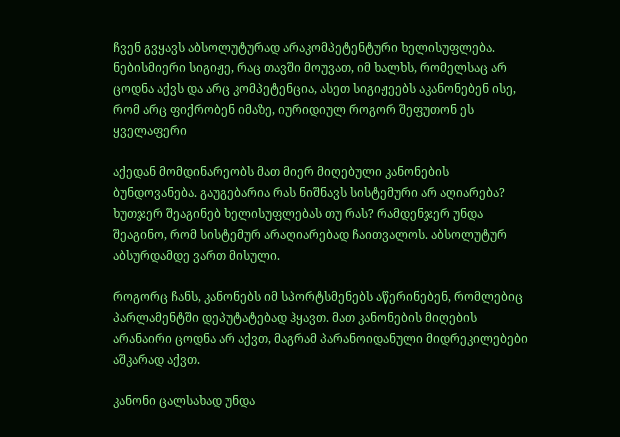ჩვენ გვყავს აბსოლუტურად არაკომპეტენტური ხელისუფლება. ნებისმიერი სიგიჟე, რაც თავში მოუვათ, იმ ხალხს, რომელსაც არ ცოდნა აქვს და არც კომპეტენცია, ასეთ სიგიჟეებს აკანონებენ ისე, რომ არც ფიქრობენ იმაზე, იურიდიულ როგორ შეფუთონ ეს ყველაფერი

აქედან მომდინარეობს მათ მიერ მიღებული კანონების ბუნდოვანება. გაუგებარია რას ნიშნავს სისტემური არ აღიარება? ხუთჯერ შეაგინებ ხელისუფლებას თუ რას? რამდენჯერ უნდა შეაგინო, რომ სისტემურ არაღიარებად ჩაითვალოს. აბსოლუტურ აბსურდამდე ვართ მისული.

როგორც ჩანს, კანონებს იმ სპორტსმენებს აწერინებენ, რომლებიც პარლამენტში დეპუტატებად ჰყავთ. მათ კანონების მიღების არანაირი ცოდნა არ აქვთ, მაგრამ პარანოიდანული მიდრეკილებები აშკარად აქვთ.

კანონი ცალსახად უნდა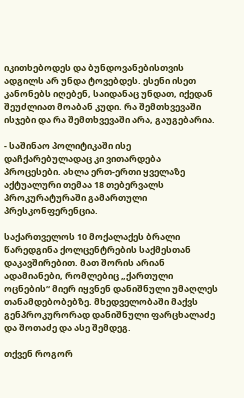იკითხებოდეს და ბუნდოვანებისთვის ადგილს არ უნდა ტოვებდეს. ესენი ისეთ კანონებს იღებენ, საიდანაც უნდათ, იქედან შეუძლიათ მოაბან კუდი. რა შემთხვევაში ისჯები და რა შემთხვევაში არა, გაუგებარია.

- საშინაო პოლიტიკაში ისე დაჩქარებულადაც კი ვითარდება პროცესები. ახლა ერთ-ერთი ყველაზე აქტუალური თემაა 18 თებერვალს პროკურატურაში გამართული პრესკონფერენცია.

საქართველოს 10 მოქალაქეს ბრალი წარედგინა ქოლცენტრების საქმესთან დაკავშირებით. მათ შორის არიან ადამიანები, რომლებიც „ქართული ოცნების“ მიერ იყვნენ დანიშნული უმაღლეს თანამდებობებზე. მხედველობაში მაქვს გენპროკურორად დანიშნული ფარცხალაძე და შოთაძე და ასე შემდეგ.

თქვენ როგორ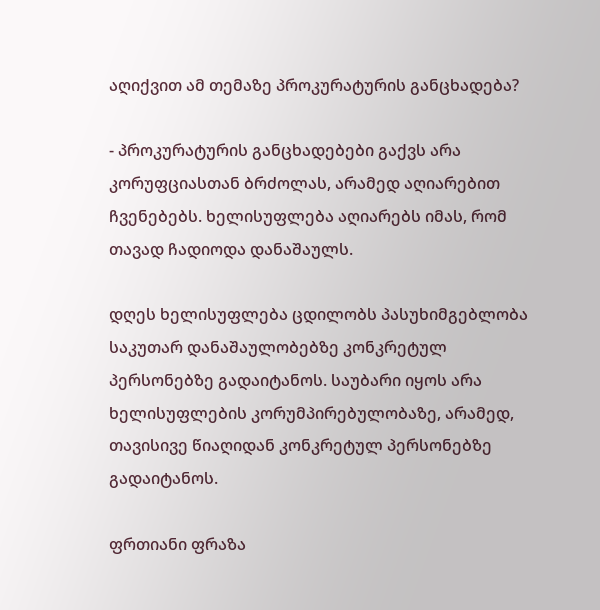აღიქვით ამ თემაზე პროკურატურის განცხადება?

- პროკურატურის განცხადებები გაქვს არა კორუფციასთან ბრძოლას, არამედ აღიარებით ჩვენებებს. ხელისუფლება აღიარებს იმას, რომ თავად ჩადიოდა დანაშაულს.

დღეს ხელისუფლება ცდილობს პასუხიმგებლობა საკუთარ დანაშაულობებზე კონკრეტულ პერსონებზე გადაიტანოს. საუბარი იყოს არა ხელისუფლების კორუმპირებულობაზე, არამედ, თავისივე წიაღიდან კონკრეტულ პერსონებზე გადაიტანოს.

ფრთიანი ფრაზა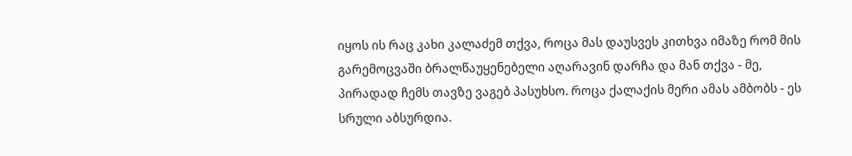იყოს ის რაც კახი კალაძემ თქვა, როცა მას დაუსვეს კითხვა იმაზე რომ მის გარემოცვაში ბრალწაუყენებელი აღარავინ დარჩა და მან თქვა - მე, პირადად ჩემს თავზე ვაგებ პასუხსო. როცა ქალაქის მერი ამას ამბობს - ეს სრული აბსურდია.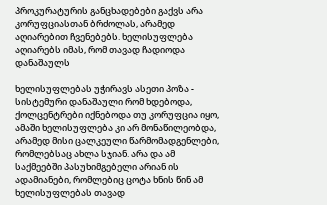პროკურატურის განცხადებები გაქვს არა კორუფციასთან ბრძოლას, არამედ აღიარებით ჩვენებებს. ხელისუფლება აღიარებს იმას, რომ თავად ჩადიოდა დანაშაულს

ხელისუფლებას უჭირავს ასეთი პოზა - სისტემური დანაშაული რომ ხდებოდა, ქოლცენტრები იქნებოდა თუ კორუფცია იყო, ამაში ხელისუფლება კი არ მონაწილეობდა, არამედ მისი ცალკეული წარმომადგენლები, რომლებსაც ახლა სჯიან. არა და ამ საქმეებში პასუხიმგებელი არიან ის ადამიანები, რომლებიც ცოტა ხნის წინ ამ ხელისუფლებას თავად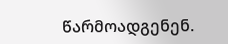წარმოადგენენ.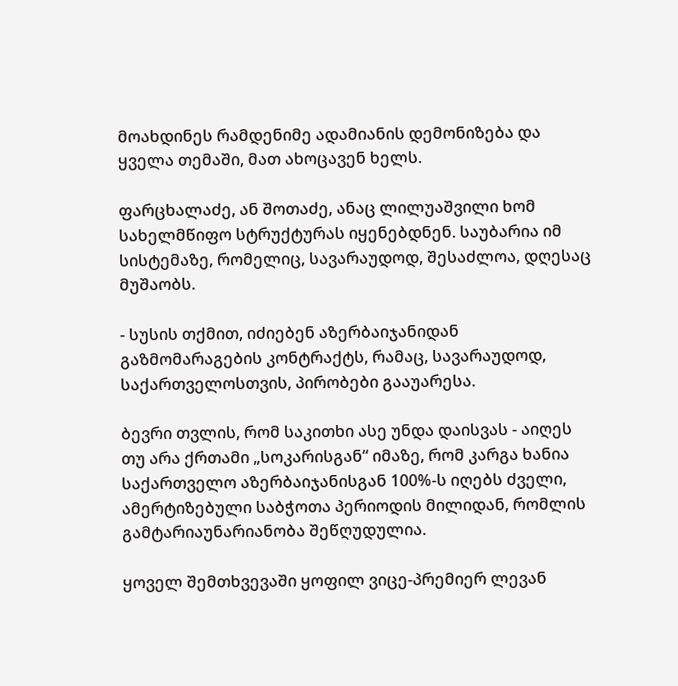მოახდინეს რამდენიმე ადამიანის დემონიზება და ყველა თემაში, მათ ახოცავენ ხელს.

ფარცხალაძე, ან შოთაძე, ანაც ლილუაშვილი ხომ სახელმწიფო სტრუქტურას იყენებდნენ. საუბარია იმ სისტემაზე, რომელიც, სავარაუდოდ, შესაძლოა, დღესაც მუშაობს.

- სუსის თქმით, იძიებენ აზერბაიჯანიდან გაზმომარაგების კონტრაქტს, რამაც, სავარაუდოდ, საქართველოსთვის, პირობები გააუარესა.

ბევრი თვლის, რომ საკითხი ასე უნდა დაისვას - აიღეს თუ არა ქრთამი „სოკარისგან“ იმაზე, რომ კარგა ხანია საქართველო აზერბაიჯანისგან 100%-ს იღებს ძველი, ამერტიზებული საბჭოთა პერიოდის მილიდან, რომლის გამტარიაუნარიანობა შეწღუდულია.

ყოველ შემთხვევაში ყოფილ ვიცე-პრემიერ ლევან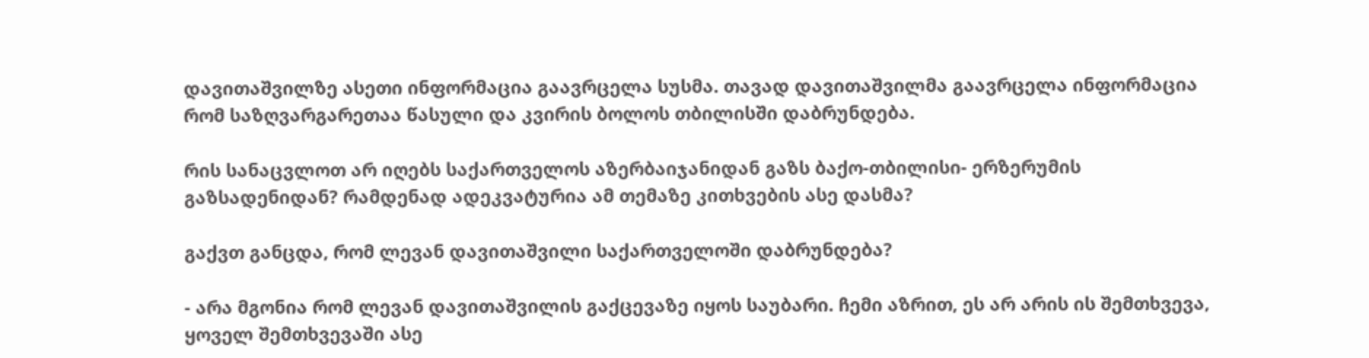დავითაშვილზე ასეთი ინფორმაცია გაავრცელა სუსმა. თავად დავითაშვილმა გაავრცელა ინფორმაცია რომ საზღვარგარეთაა წასული და კვირის ბოლოს თბილისში დაბრუნდება.

რის სანაცვლოთ არ იღებს საქართველოს აზერბაიჯანიდან გაზს ბაქო-თბილისი- ერზერუმის გაზსადენიდან? რამდენად ადეკვატურია ამ თემაზე კითხვების ასე დასმა?

გაქვთ განცდა, რომ ლევან დავითაშვილი საქართველოში დაბრუნდება?

- არა მგონია რომ ლევან დავითაშვილის გაქცევაზე იყოს საუბარი. ჩემი აზრით, ეს არ არის ის შემთხვევა, ყოველ შემთხვევაში ასე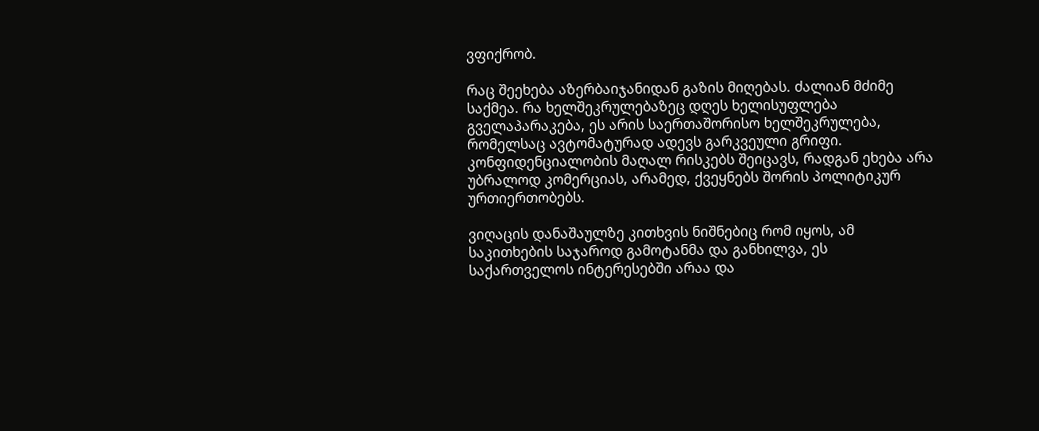ვფიქრობ.

რაც შეეხება აზერბაიჯანიდან გაზის მიღებას. ძალიან მძიმე საქმეა. რა ხელშეკრულებაზეც დღეს ხელისუფლება გველაპარაკება, ეს არის საერთაშორისო ხელშეკრულება, რომელსაც ავტომატურად ადევს გარკვეული გრიფი. კონფიდენციალობის მაღალ რისკებს შეიცავს, რადგან ეხება არა უბრალოდ კომერციას, არამედ, ქვეყნებს შორის პოლიტიკურ ურთიერთობებს.

ვიღაცის დანაშაულზე კითხვის ნიშნებიც რომ იყოს, ამ საკითხების საჯაროდ გამოტანმა და განხილვა, ეს საქართველოს ინტერესებში არაა და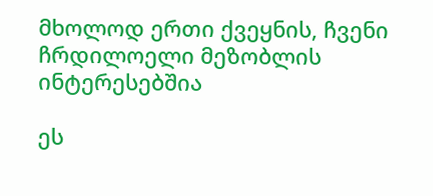მხოლოდ ერთი ქვეყნის, ჩვენი ჩრდილოელი მეზობლის ინტერესებშია

ეს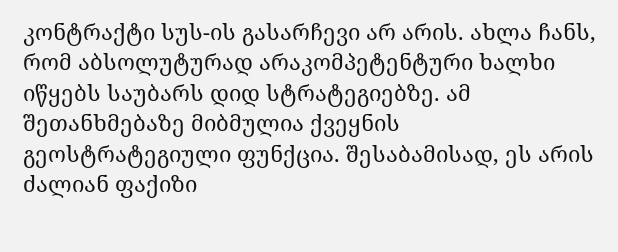კონტრაქტი სუს-ის გასარჩევი არ არის. ახლა ჩანს, რომ აბსოლუტურად არაკომპეტენტური ხალხი იწყებს საუბარს დიდ სტრატეგიებზე. ამ შეთანხმებაზე მიბმულია ქვეყნის გეოსტრატეგიული ფუნქცია. შესაბამისად, ეს არის ძალიან ფაქიზი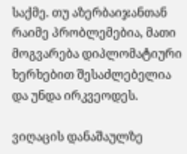საქმე. თუ აზერბაიჯანთან რაიმე პრობლემებია, მათი მოგვარება დიპლომატიური ხერხებით შესაძლებელია და უნდა ირკვეოდეს.

ვიღაცის დანაშაულზე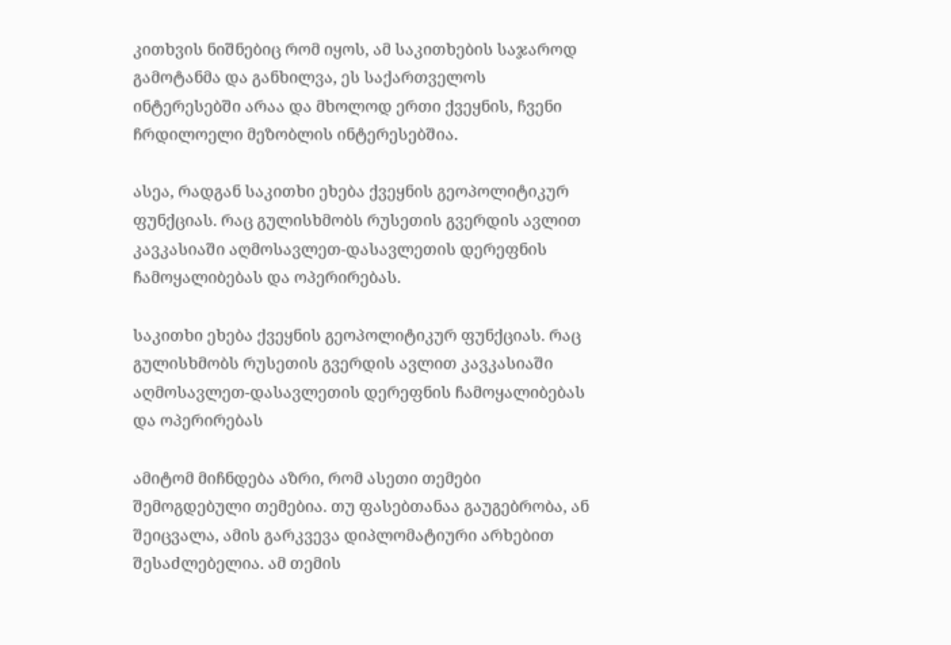კითხვის ნიშნებიც რომ იყოს, ამ საკითხების საჯაროდ გამოტანმა და განხილვა, ეს საქართველოს ინტერესებში არაა და მხოლოდ ერთი ქვეყნის, ჩვენი ჩრდილოელი მეზობლის ინტერესებშია.

ასეა, რადგან საკითხი ეხება ქვეყნის გეოპოლიტიკურ ფუნქციას. რაც გულისხმობს რუსეთის გვერდის ავლით კავკასიაში აღმოსავლეთ-დასავლეთის დერეფნის ჩამოყალიბებას და ოპერირებას.

საკითხი ეხება ქვეყნის გეოპოლიტიკურ ფუნქციას. რაც გულისხმობს რუსეთის გვერდის ავლით კავკასიაში აღმოსავლეთ-დასავლეთის დერეფნის ჩამოყალიბებას და ოპერირებას

ამიტომ მიჩნდება აზრი, რომ ასეთი თემები შემოგდებული თემებია. თუ ფასებთანაა გაუგებრობა, ან შეიცვალა, ამის გარკვევა დიპლომატიური არხებით შესაძლებელია. ამ თემის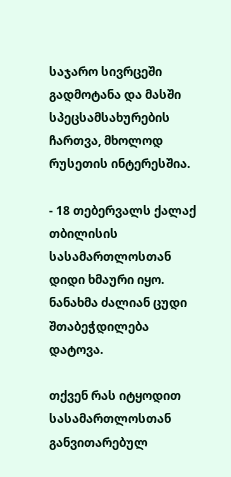საჯარო სივრცეში გადმოტანა და მასში სპეცსამსახურების ჩართვა, მხოლოდ რუსეთის ინტერესშია.

- 18 თებერვალს ქალაქ თბილისის სასამართლოსთან დიდი ხმაური იყო. ნანახმა ძალიან ცუდი შთაბეჭდილება დატოვა.

თქვენ რას იტყოდით სასამართლოსთან განვითარებულ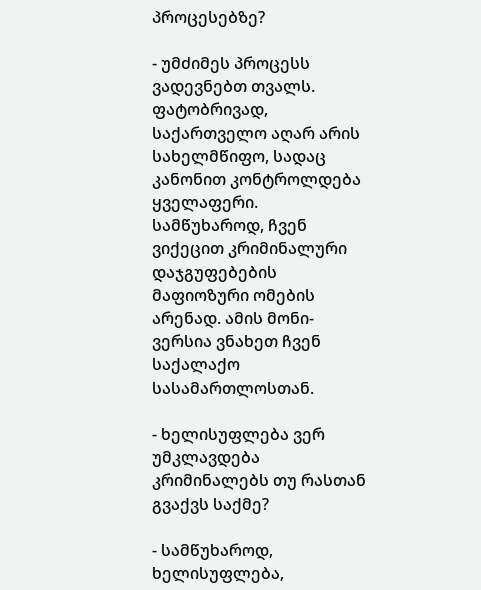პროცესებზე?

- უმძიმეს პროცესს ვადევნებთ თვალს. ფატობრივად, საქართველო აღარ არის სახელმწიფო, სადაც კანონით კონტროლდება ყველაფერი. სამწუხაროდ, ჩვენ ვიქეცით კრიმინალური დაჯგუფებების მაფიოზური ომების არენად. ამის მონი-ვერსია ვნახეთ ჩვენ საქალაქო სასამართლოსთან.

- ხელისუფლება ვერ უმკლავდება კრიმინალებს თუ რასთან გვაქვს საქმე?

- სამწუხაროდ, ხელისუფლება,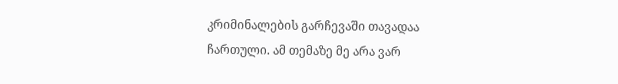კრიმინალების გარჩევაში თავადაა ჩართული. ამ თემაზე მე არა ვარ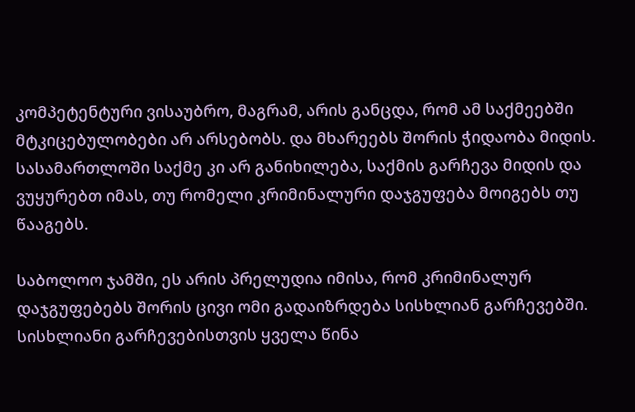კომპეტენტური ვისაუბრო, მაგრამ, არის განცდა, რომ ამ საქმეებში მტკიცებულობები არ არსებობს. და მხარეებს შორის ჭიდაობა მიდის. სასამართლოში საქმე კი არ განიხილება, საქმის გარჩევა მიდის და ვუყურებთ იმას, თუ რომელი კრიმინალური დაჯგუფება მოიგებს თუ წააგებს.

საბოლოო ჯამში, ეს არის პრელუდია იმისა, რომ კრიმინალურ დაჯგუფებებს შორის ცივი ომი გადაიზრდება სისხლიან გარჩევებში. სისხლიანი გარჩევებისთვის ყველა წინა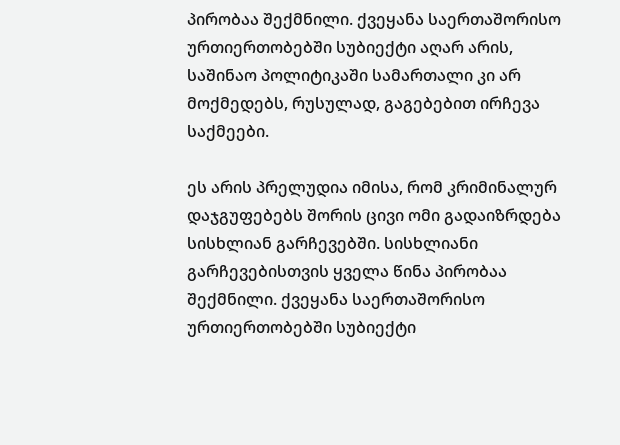პირობაა შექმნილი. ქვეყანა საერთაშორისო ურთიერთობებში სუბიექტი აღარ არის, საშინაო პოლიტიკაში სამართალი კი არ მოქმედებს, რუსულად, გაგებებით ირჩევა საქმეები.

ეს არის პრელუდია იმისა, რომ კრიმინალურ დაჯგუფებებს შორის ცივი ომი გადაიზრდება სისხლიან გარჩევებში. სისხლიანი გარჩევებისთვის ყველა წინა პირობაა შექმნილი. ქვეყანა საერთაშორისო ურთიერთობებში სუბიექტი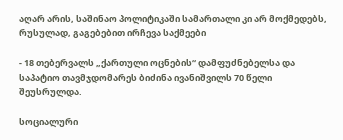აღარ არის, საშინაო პოლიტიკაში სამართალი კი არ მოქმედებს, რუსულად, გაგებებით ირჩევა საქმეები

- 18 თებერვალს „ქართული ოცნების“ დამფუძნებელსა და საპატიო თავმჯდომარეს ბიძინა ივანიშვილს 70 წელი შეუსრულდა.

სოციალური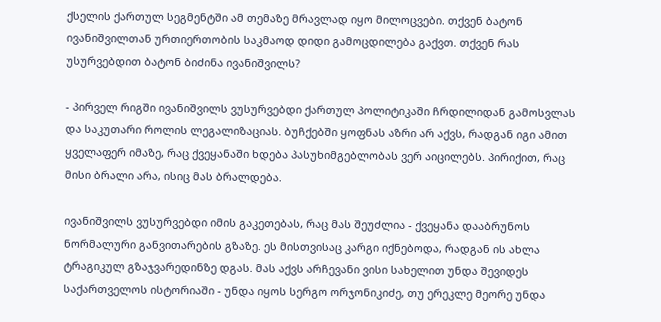ქსელის ქართულ სეგმენტში ამ თემაზე მრავლად იყო მილოცვები. თქვენ ბატონ ივანიშვილთან ურთიერთობის საკმაოდ დიდი გამოცდილება გაქვთ. თქვენ რას უსურვებდით ბატონ ბიძინა ივანიშვილს?

- პირველ რიგში ივანიშვილს ვუსურვებდი ქართულ პოლიტიკაში ჩრდილიდან გამოსვლას და საკუთარი როლის ლეგალიზაციას. ბუჩქებში ყოფნას აზრი არ აქვს, რადგან იგი ამით ყველაფერ იმაზე, რაც ქვეყანაში ხდება პასუხიმგებლობას ვერ აიცილებს. პირიქით, რაც მისი ბრალი არა, ისიც მას ბრალდება.

ივანიშვილს ვუსურვებდი იმის გაკეთებას, რაც მას შეუძლია - ქვეყანა დააბრუნოს ნორმალური განვითარების გზაზე. ეს მისთვისაც კარგი იქნებოდა, რადგან ის ახლა ტრაგიკულ გზაჯვარედინზე დგას. მას აქვს არჩევანი ვისი სახელით უნდა შევიდეს საქართველოს ისტორიაში - უნდა იყოს სერგო ორჯონიკიძე, თუ ერეკლე მეორე უნდა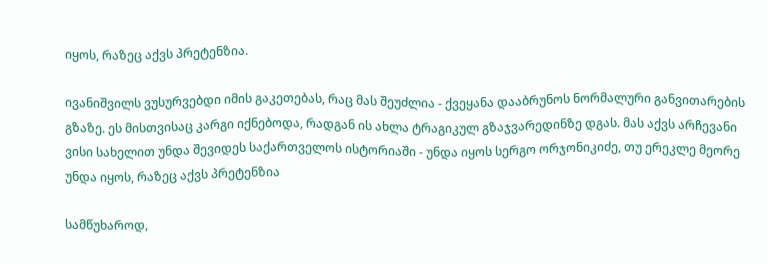იყოს, რაზეც აქვს პრეტენზია.

ივანიშვილს ვუსურვებდი იმის გაკეთებას, რაც მას შეუძლია - ქვეყანა დააბრუნოს ნორმალური განვითარების გზაზე. ეს მისთვისაც კარგი იქნებოდა, რადგან ის ახლა ტრაგიკულ გზაჯვარედინზე დგას. მას აქვს არჩევანი ვისი სახელით უნდა შევიდეს საქართველოს ისტორიაში - უნდა იყოს სერგო ორჯონიკიძე, თუ ერეკლე მეორე უნდა იყოს, რაზეც აქვს პრეტენზია

სამწუხაროდ,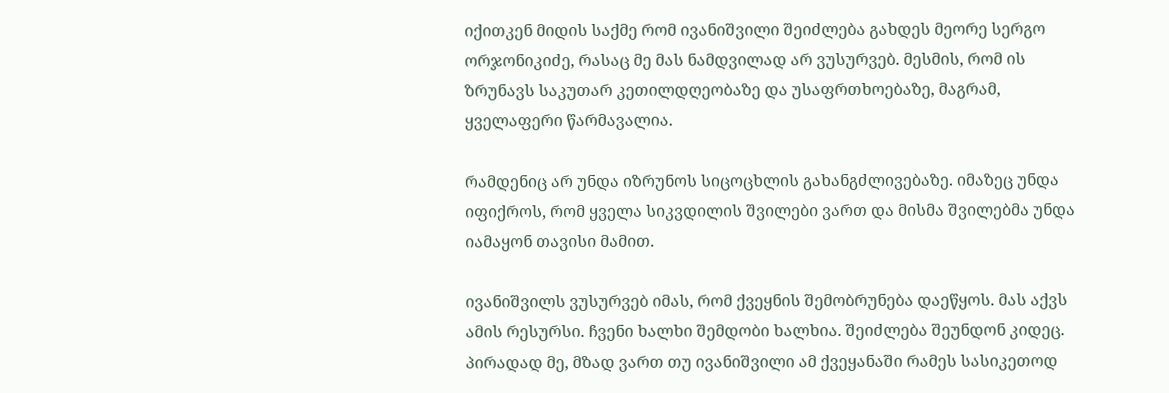იქითკენ მიდის საქმე რომ ივანიშვილი შეიძლება გახდეს მეორე სერგო ორჯონიკიძე, რასაც მე მას ნამდვილად არ ვუსურვებ. მესმის, რომ ის ზრუნავს საკუთარ კეთილდღეობაზე და უსაფრთხოებაზე, მაგრამ, ყველაფერი წარმავალია.

რამდენიც არ უნდა იზრუნოს სიცოცხლის გახანგძლივებაზე. იმაზეც უნდა იფიქროს, რომ ყველა სიკვდილის შვილები ვართ და მისმა შვილებმა უნდა იამაყონ თავისი მამით.

ივანიშვილს ვუსურვებ იმას, რომ ქვეყნის შემობრუნება დაეწყოს. მას აქვს ამის რესურსი. ჩვენი ხალხი შემდობი ხალხია. შეიძლება შეუნდონ კიდეც. პირადად მე, მზად ვართ თუ ივანიშვილი ამ ქვეყანაში რამეს სასიკეთოდ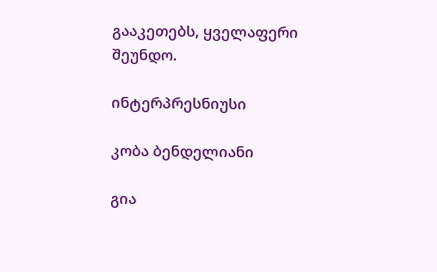გააკეთებს, ყველაფერი შეუნდო.

ინტერპრესნიუსი

კობა ბენდელიანი

გია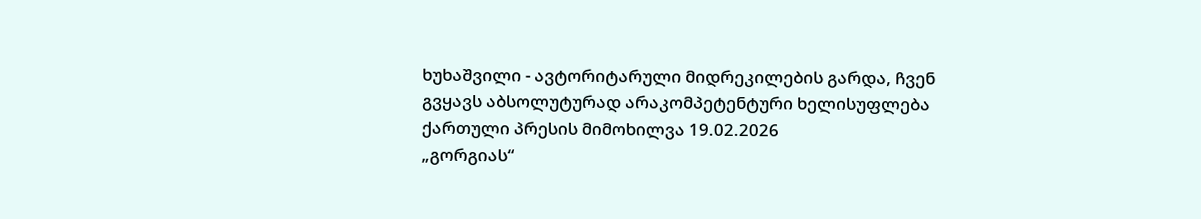ხუხაშვილი - ავტორიტარული მიდრეკილების გარდა, ჩვენ გვყავს აბსოლუტურად არაკომპეტენტური ხელისუფლება
ქართული პრესის მიმოხილვა 19.02.2026
„გორგიას“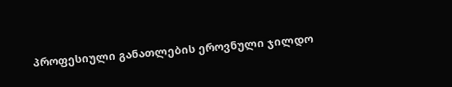პროფესიული განათლების ეროვნული ჯილდო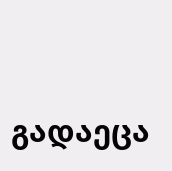გადაეცა